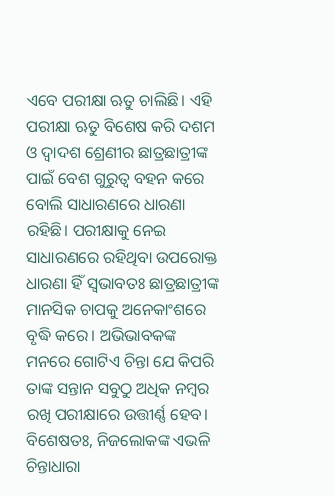ଏବେ ପରୀକ୍ଷା ଋତୁ ଚାଲିଛି। ଏହି ପରୀକ୍ଷା ଋତୁ ବିଶେଷ କରି ଦଶମ ଓ ଦ୍ୱାଦଶ ଶ୍ରେଣୀର ଛାତ୍ରଛାତ୍ରୀଙ୍କ ପାଇଁ ବେଶ ଗୁରୁତ୍ୱ ବହନ କରେ ବୋଲି ସାଧାରଣରେ ଧାରଣା ରହିଛି। ପରୀକ୍ଷାକୁ ନେଇ ସାଧାରଣରେ ରହିଥିବା ଉପରୋକ୍ତ ଧାରଣା ହିଁ ସ୍ୱଭାବତଃ ଛାତ୍ରଛାତ୍ରୀଙ୍କ ମାନସିକ ଚାପକୁ ଅନେକାଂଶରେ ବୃଦ୍ଧି କରେ। ଅଭିଭାବକଙ୍କ ମନରେ ଗୋଟିଏ ଚିନ୍ତା ଯେ କିପରି ତାଙ୍କ ସନ୍ତାନ ସବୁଠୁ ଅଧିକ ନମ୍ୱର ରଖି ପରୀକ୍ଷାରେ ଉତ୍ତୀର୍ଣ୍ଣ ହେବ। ବିଶେଷତଃ, ନିଜଲୋକଙ୍କ ଏଭଳି ଚିନ୍ତାଧାରା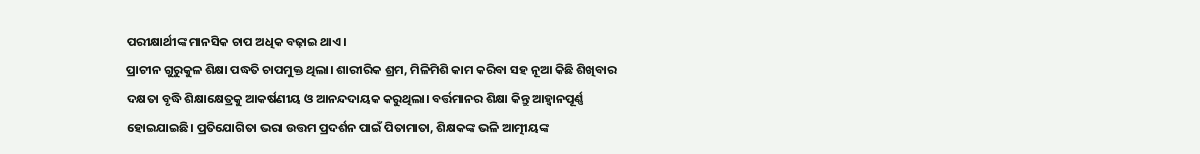ପରୀକ୍ଷାର୍ଥୀଙ୍କ ମାନସିକ ଚାପ ଅଧିକ ବଢ଼ାଇ ଥାଏ।
ପ୍ରାଚୀନ ଗୁରୁକୁଳ ଶିକ୍ଷା ପଦ୍ଧତି ଚାପମୁକ୍ତ ଥିଲା। ଶାରୀରିକ ଶ୍ରମ, ମିଳିମିଶି କାମ କରିବା ସହ ନୂଆ କିଛି ଶିଖିବାର ଦକ୍ଷତା ବୃଦ୍ଧି ଶିକ୍ଷାକ୍ଷେତ୍ରକୁ ଆକର୍ଷଣୀୟ ଓ ଆନନ୍ଦଦାୟକ କରୁଥିଲା। ବର୍ତ୍ତମାନର ଶିକ୍ଷା କିନ୍ତୁ ଆହ୍ୱାନପୂର୍ଣ୍ଣ ହୋଇଯାଇଛି। ପ୍ରତିଯୋଗିତା ଭରା ଉତ୍ତମ ପ୍ରଦର୍ଶନ ପାଇଁ ପିତାମାତା, ଶିକ୍ଷକଙ୍କ ଭଳି ଆତ୍ମୀୟଙ୍କ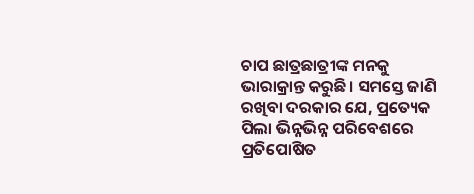ଚାପ ଛାତ୍ରଛାତ୍ରୀଙ୍କ ମନକୁ ଭାରାକ୍ରାନ୍ତ କରୁଛି। ସମସ୍ତେ ଜାଣି ରଖିବା ଦରକାର ଯେ, ପ୍ରତ୍ୟେକ ପିଲା ଭିନ୍ନଭିନ୍ନ ପରିବେଶରେ ପ୍ରତିପୋଷିତ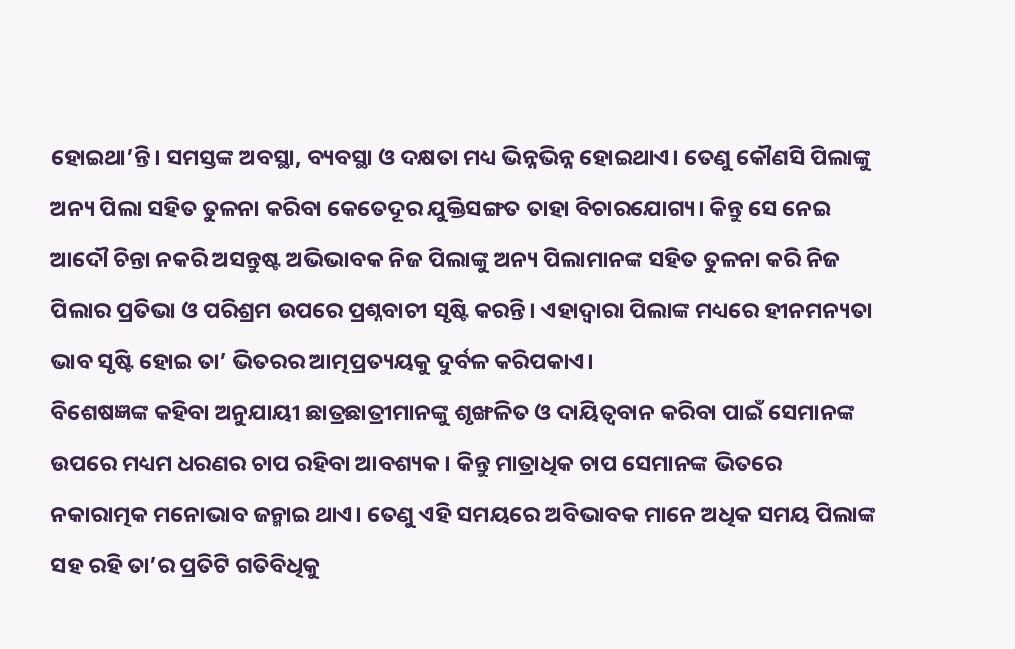ହୋଇଥା’ନ୍ତି। ସମସ୍ତଙ୍କ ଅବସ୍ଥା, ବ୍ୟବସ୍ଥା ଓ ଦକ୍ଷତା ମଧ୍ୟ ଭିନ୍ନଭିନ୍ନ ହୋଇଥାଏ। ତେଣୁ କୌଣସି ପିଲାଙ୍କୁ ଅନ୍ୟ ପିଲା ସହିତ ତୁଳନା କରିବା କେତେଦୂର ଯୁକ୍ତିସଙ୍ଗତ ତାହା ବିଚାରଯୋଗ୍ୟ। କିନ୍ତୁ ସେ ନେଇ ଆଦୌ ଚିନ୍ତା ନକରି ଅସନ୍ତୁଷ୍ଟ ଅଭିଭାବକ ନିଜ ପିଲାଙ୍କୁ ଅନ୍ୟ ପିଲାମାନଙ୍କ ସହିତ ତୁଳନା କରି ନିଜ ପିଲାର ପ୍ରତିଭା ଓ ପରିଶ୍ରମ ଉପରେ ପ୍ରଶ୍ନବାଚୀ ସୃଷ୍ଟି କରନ୍ତି। ଏହାଦ୍ୱାରା ପିଲାଙ୍କ ମଧ୍ୟରେ ହୀନମନ୍ୟତା ଭାବ ସୃଷ୍ଟି ହୋଇ ତା’ ଭିତରର ଆତ୍ମପ୍ରତ୍ୟୟକୁ ଦୁର୍ବଳ କରିପକାଏ।
ବିଶେଷଜ୍ଞଙ୍କ କହିବା ଅନୁଯାୟୀ ଛାତ୍ରଛାତ୍ରୀମାନଙ୍କୁ ଶୃଙ୍ଖଳିତ ଓ ଦାୟିତ୍ୱବାନ କରିବା ପାଇଁ ସେମାନଙ୍କ ଉପରେ ମଧ୍ୟମ ଧରଣର ଚାପ ରହିବା ଆବଶ୍ୟକ। କିନ୍ତୁ ମାତ୍ରାଧିକ ଚାପ ସେମାନଙ୍କ ଭିତରେ ନକାରାତ୍ମକ ମନୋଭାବ ଜନ୍ମାଇ ଥାଏ। ତେଣୁ ଏହି ସମୟରେ ଅବିଭାବକ ମାନେ ଅଧିକ ସମୟ ପିଲାଙ୍କ ସହ ରହି ତା’ର ପ୍ରତିଟି ଗତିବିଧିକୁ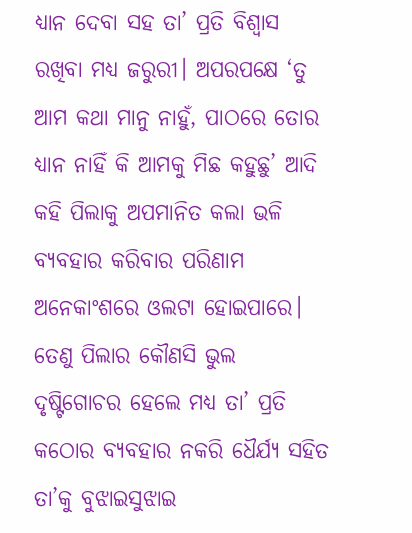ଧ୍ୟାନ ଦେବା ସହ ତା’ ପ୍ରତି ବିଶ୍ୱାସ ରଖିବା ମଧ୍ୟ ଜରୁରୀ। ଅପରପକ୍ଷେ ‘ତୁ ଆମ କଥା ମାନୁ ନାହୁଁ, ପାଠରେ ତୋର ଧ୍ୟାନ ନାହିଁ କି ଆମକୁ ମିଛ କହୁଛୁ’ ଆଦି କହି ପିଲାକୁ ଅପମାନିତ କଲା ଭଳି ବ୍ୟବହାର କରିବାର ପରିଣାମ ଅନେକାଂଶରେ ଓଲଟା ହୋଇପାରେ। ତେଣୁ ପିଲାର କୌଣସି ଭୁଲ ଦୃଷ୍ଟିଗୋଚର ହେଲେ ମଧ୍ୟ ତା’ ପ୍ରତି କଠୋର ବ୍ୟବହାର ନକରି ଧୈର୍ଯ୍ୟ ସହିତ ତା’କୁ ବୁଝାଇସୁଝାଇ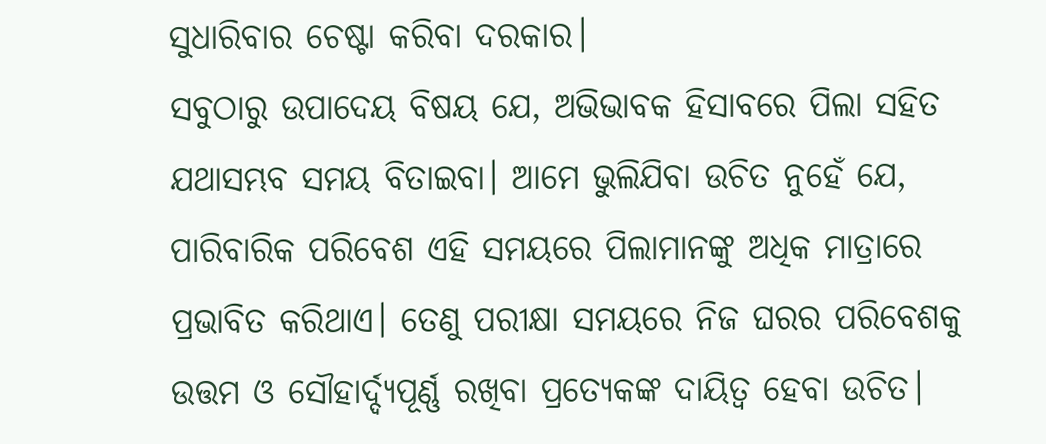ସୁଧାରିବାର ଚେଷ୍ଟା କରିବା ଦରକାର।
ସବୁଠାରୁ ଉପାଦେୟ ବିଷୟ ଯେ, ଅଭିଭାବକ ହିସାବରେ ପିଲା ସହିତ ଯଥାସମ୍ଭବ ସମୟ ବିତାଇବା। ଆମେ ଭୁଲିଯିବା ଉଚିତ ନୁହେଁ ଯେ, ପାରିବାରିକ ପରିବେଶ ଏହି ସମୟରେ ପିଲାମାନଙ୍କୁ ଅଧିକ ମାତ୍ରାରେ ପ୍ରଭାବିତ କରିଥାଏ। ତେଣୁ ପରୀକ୍ଷା ସମୟରେ ନିଜ ଘରର ପରିବେଶକୁ ଉତ୍ତମ ଓ ସୌହାର୍ଦ୍ଦ୍ୟପୂର୍ଣ୍ଣ ରଖିବା ପ୍ରତ୍ୟେକଙ୍କ ଦାୟିତ୍ୱ ହେବା ଉଚିତ।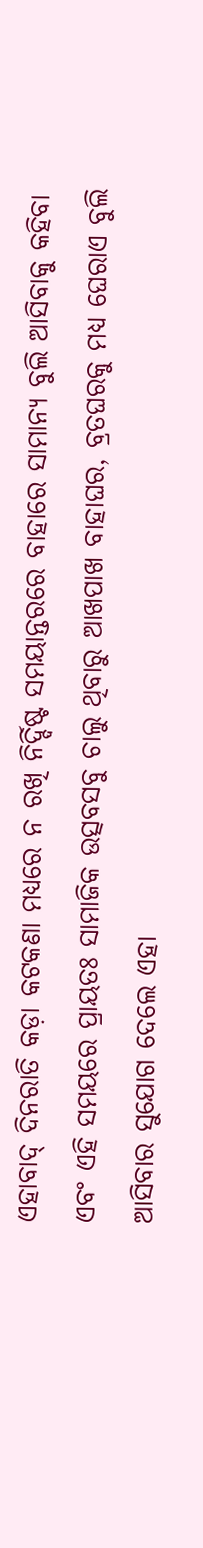ଏହାବାଦ୍ ଦିନରାତି କଡ଼ା କଟକଣା ମଧ୍ୟରେ ନ ରଖି ନିର୍ଦ୍ଦିଷ୍ଟ ସମୟାନ୍ତରରେ ବାହାରେ ସାମାନ୍ୟ ବୁଲି ଆସିବାକୁ କହିବା ଏବଂ ଏହି ସମୟରେ ପ୍ରାୟତଃ ସାମାଜିକ ଉତ୍ସବସବୁ ଚାଲୁ ଥିବାରୁ ଆଖପାଖ ବାହାଘର, ବ୍ରତଘରକୁ ମଧ୍ୟ ଘେରାଏ ବୁଲି ଆସିବାର ସୁଯୋଗ ଦେଲେ ଏହା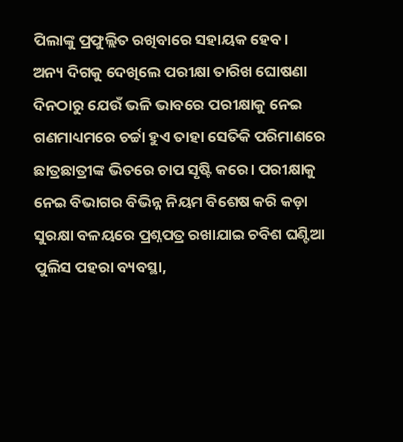ପିଲାଙ୍କୁ ପ୍ରଫୁଲ୍ଲିତ ରଖିବାରେ ସହାୟକ ହେବ।
ଅନ୍ୟ ଦିଗକୁ ଦେଖିଲେ ପରୀକ୍ଷା ତାରିଖ ଘୋଷଣା ଦିନଠାରୁ ଯେଉଁ ଭଳି ଭାବରେ ପରୀକ୍ଷାକୁ ନେଇ ଗଣମାଧ୍ୟମରେ ଚର୍ଚ୍ଚା ହୁଏ ତାହା ସେତିକି ପରିମାଣରେ ଛାତ୍ରଛାତ୍ରୀଙ୍କ ଭିତରେ ଚାପ ସୃଷ୍ଟି କରେ। ପରୀକ୍ଷାକୁ ନେଇ ବିଭାଗର ବିଭିନ୍ନ ନିୟମ ବିଶେଷ କରି କଡ଼ା ସୁରକ୍ଷା ବଳୟରେ ପ୍ରଶ୍ନପତ୍ର ରଖାଯାଇ ଚବିଶ ଘଣ୍ଟିଆ ପୁଲିସ ପହରା ବ୍ୟବସ୍ଥା,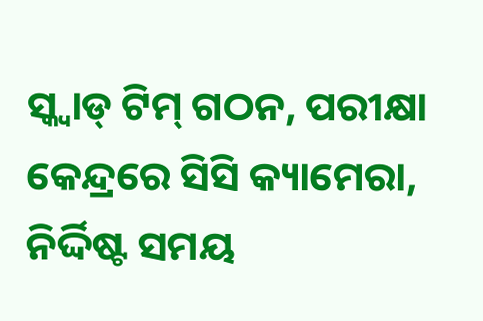ସ୍କ୍ୱାଡ୍ ଟିମ୍ ଗଠନ, ପରୀକ୍ଷା କେନ୍ଦ୍ରରେ ସିସି କ୍ୟାମେରା, ନିର୍ଦ୍ଦିଷ୍ଟ ସମୟ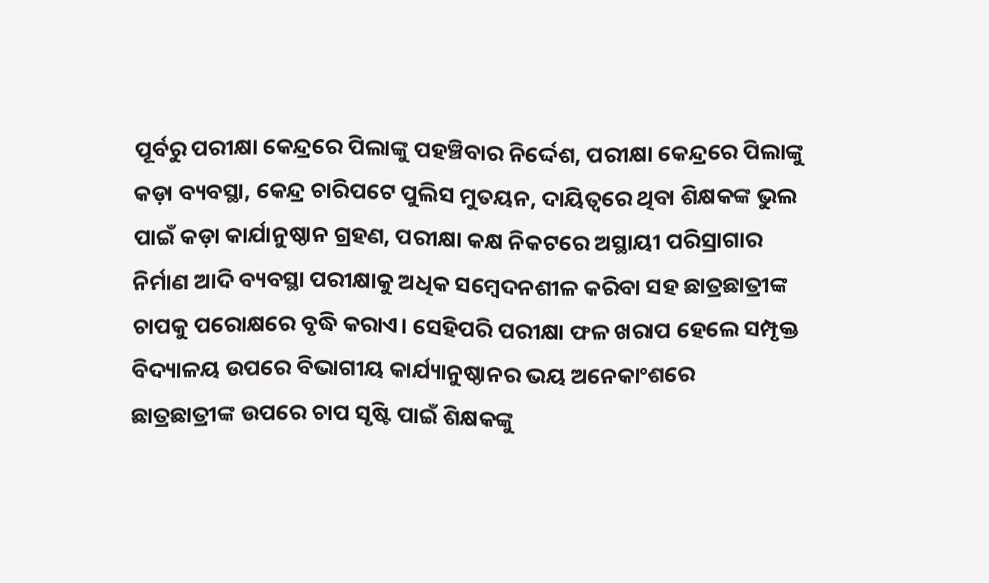ପୂର୍ବରୁ ପରୀକ୍ଷା କେନ୍ଦ୍ରରେ ପିଲାଙ୍କୁ ପହଞ୍ଚିବାର ନିର୍ଦ୍ଦେଶ, ପରୀକ୍ଷା କେନ୍ଦ୍ରରେ ପିଲାଙ୍କୁ କଡ଼ା ବ୍ୟବସ୍ଥା, କେନ୍ଦ୍ର ଚାରିପଟେ ପୁଲିସ ମୁତୟନ, ଦାୟିତ୍ୱରେ ଥିବା ଶିକ୍ଷକଙ୍କ ଭୁଲ ପାଇଁ କଡ଼ା କାର୍ଯାନୁଷ୍ଠାନ ଗ୍ରହଣ, ପରୀକ୍ଷା କକ୍ଷ ନିକଟରେ ଅସ୍ଥାୟୀ ପରିସ୍ରାଗାର ନିର୍ମାଣ ଆଦି ବ୍ୟବସ୍ଥା ପରୀକ୍ଷାକୁ ଅଧିକ ସମ୍ୱେଦନଶୀଳ କରିବା ସହ ଛାତ୍ରଛାତ୍ରୀଙ୍କ ଚାପକୁ ପରୋକ୍ଷରେ ବୃଦ୍ଧି କରାଏ। ସେହିପରି ପରୀକ୍ଷା ଫଳ ଖରାପ ହେଲେ ସମ୍ପୃକ୍ତ ବିଦ୍ୟାଳୟ ଉପରେ ବିଭାଗୀୟ କାର୍ଯ୍ୟାନୁଷ୍ଠାନର ଭୟ ଅନେକାଂଶରେ ଛାତ୍ରଛାତ୍ରୀଙ୍କ ଉପରେ ଚାପ ସୃଷ୍ଟି ପାଇଁ ଶିକ୍ଷକଙ୍କୁ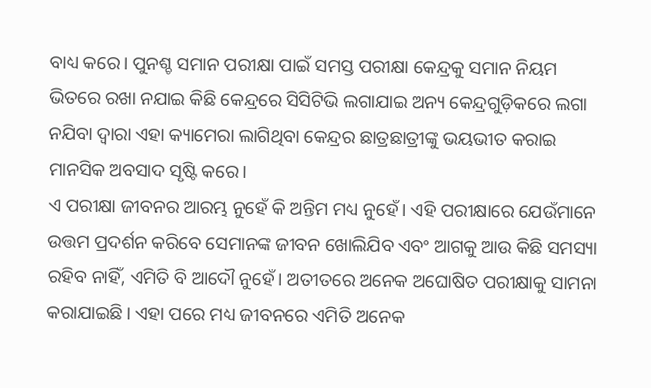ବାଧ୍ୟ କରେ। ପୁନଶ୍ଚ ସମାନ ପରୀକ୍ଷା ପାଇଁ ସମସ୍ତ ପରୀକ୍ଷା କେନ୍ଦ୍ରକୁ ସମାନ ନିୟମ ଭିତରେ ରଖା ନଯାଇ କିଛି କେନ୍ଦ୍ରରେ ସିସିଟିଭି ଲଗାଯାଇ ଅନ୍ୟ କେନ୍ଦ୍ରଗୁଡ଼ିକରେ ଲଗା ନଯିବା ଦ୍ୱାରା ଏହା କ୍ୟାମେରା ଲାଗିଥିବା କେନ୍ଦ୍ରର ଛାତ୍ରଛାତ୍ରୀଙ୍କୁ ଭୟଭୀତ କରାଇ ମାନସିକ ଅବସାଦ ସୃଷ୍ଟି କରେ।
ଏ ପରୀକ୍ଷା ଜୀବନର ଆରମ୍ଭ ନୁହେଁ କି ଅନ୍ତିମ ମଧ୍ୟ ନୁହେଁ। ଏହି ପରୀକ୍ଷାରେ ଯେଉଁମାନେ ଉତ୍ତମ ପ୍ରଦର୍ଶନ କରିବେ ସେମାନଙ୍କ ଜୀବନ ଖୋଲିଯିବ ଏବଂ ଆଗକୁ ଆଉ କିଛି ସମସ୍ୟା ରହିବ ନାହିଁ, ଏମିତି ବି ଆଦୌ ନୁହେଁ। ଅତୀତରେ ଅନେକ ଅଘୋଷିତ ପରୀକ୍ଷାକୁ ସାମନା କରାଯାଇଛି। ଏହା ପରେ ମଧ୍ୟ ଜୀବନରେ ଏମିତି ଅନେକ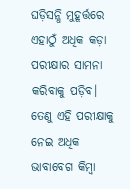ଘଡ଼ିସନ୍ଧି ମୁହୂର୍ତ୍ତରେ ଏହାଠୁଁ ଅଧିକ କଡ଼ା ପରୀକ୍ଷାର ସାମନା କରିବାକୁ ପଡ଼ିବ। ତେଣୁ ଏହି ପରୀକ୍ଷାକୁ ନେଇ ଅଧିକ ଭାବାବେଗ କିମ୍ୱା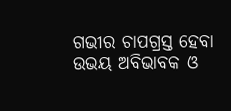ଗଭୀର ଚାପଗ୍ରସ୍ତ ହେବା ଉଭୟ ଅବିଭାବକ ଓ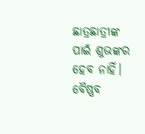ଛାତ୍ରଛାତ୍ରୀଙ୍କ ପାଇଁ ଶୁଭଙ୍କର ହେବ ନାହିଁ।
ବୈଷ୍ଣବ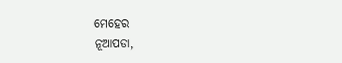ମେହେର
ନୂଆପଡା,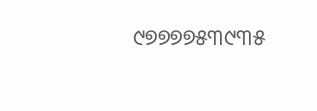୯୭୭୭୭୫୩୯୩୫